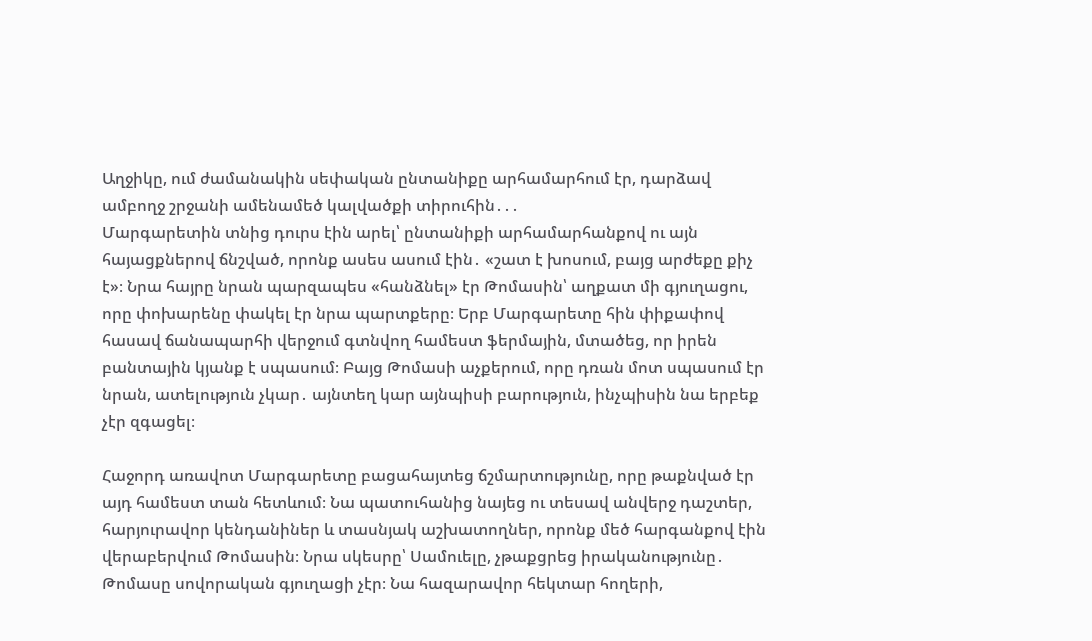Աղջիկը, ում ժամանակին սեփական ընտանիքը արհամարհում էր, դարձավ ամբողջ շրջանի ամենամեծ կալվածքի տիրուհին․․․
Մարգարետին տնից դուրս էին արել՝ ընտանիքի արհամարհանքով ու այն հայացքներով ճնշված, որոնք ասես ասում էին․ «շատ է խոսում, բայց արժեքը քիչ է»։ Նրա հայրը նրան պարզապես «հանձնել» էր Թոմասին՝ աղքատ մի գյուղացու, որը փոխարենը փակել էր նրա պարտքերը։ Երբ Մարգարետը հին փիքափով հասավ ճանապարհի վերջում գտնվող համեստ ֆերմային, մտածեց, որ իրեն բանտային կյանք է սպասում։ Բայց Թոմասի աչքերում, որը դռան մոտ սպասում էր նրան, ատելություն չկար․ այնտեղ կար այնպիսի բարություն, ինչպիսին նա երբեք չէր զգացել։

Հաջորդ առավոտ Մարգարետը բացահայտեց ճշմարտությունը, որը թաքնված էր այդ համեստ տան հետևում։ Նա պատուհանից նայեց ու տեսավ անվերջ դաշտեր, հարյուրավոր կենդանիներ և տասնյակ աշխատողներ, որոնք մեծ հարգանքով էին վերաբերվում Թոմասին։ Նրա սկեսրը՝ Սամուելը, չթաքցրեց իրականությունը․ Թոմասը սովորական գյուղացի չէր։ Նա հազարավոր հեկտար հողերի,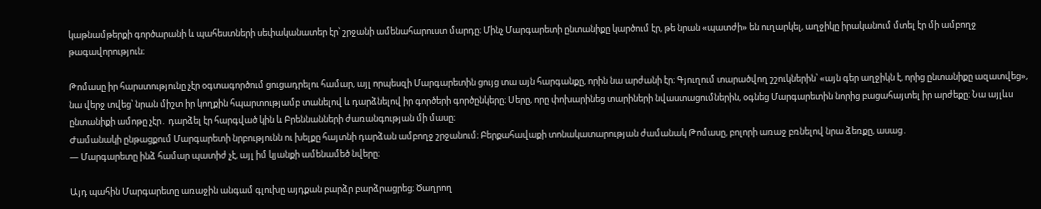կաթնամթերքի գործարանի և պահեստների սեփականատեր էր՝ շրջանի ամենահարուստ մարդը։ Մինչ Մարգարետի ընտանիքը կարծում էր, թե նրան «պատժի» են ուղարկել, աղջիկը իրականում մտել էր մի ամբողջ թագավորություն։

Թոմասը իր հարստությունը չէր օգտագործում ցուցադրելու համար, այլ որպեսզի Մարգարետին ցույց տա այն հարգանքը, որին նա արժանի էր։ Գյուղում տարածվող շշուկներին՝ «այն գեր աղջիկն է, որից ընտանիքը ազատվեց», նա վերջ տվեց՝ նրան միշտ իր կողքին հպարտությամբ տանելով և դարձնելով իր գործերի գործընկերը։ Սերը, որը փոխարինեց տարիների նվաստացումներին, օգնեց Մարգարետին նորից բացահայտել իր արժեքը։ Նա այլևս ընտանիքի ամոթը չէր․ դարձել էր հարգված կին և Բրեննանների ժառանգության մի մասը։
Ժամանակի ընթացքում Մարգարետի նրբությունն ու խելքը հայտնի դարձան ամբողջ շրջանում։ Բերքահավաքի տոնակատարության ժամանակ Թոմասը, բոլորի առաջ բռնելով նրա ձեռքը, ասաց․
— Մարգարետը ինձ համար պատիժ չէ, այլ իմ կյանքի ամենամեծ նվերը։

Այդ պահին Մարգարետը առաջին անգամ գլուխը այդքան բարձր բարձրացրեց։ Ծաղրող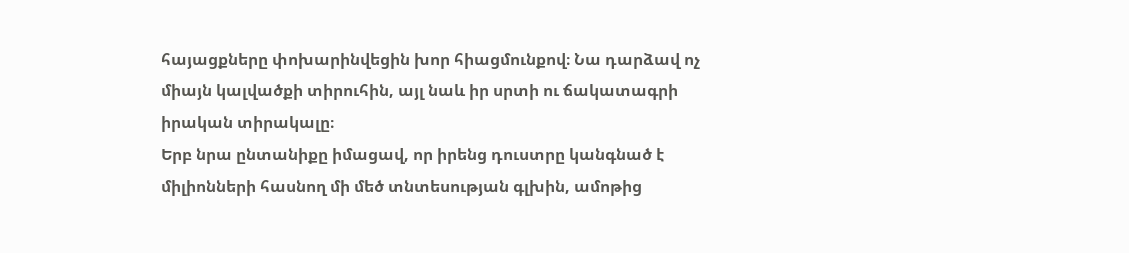հայացքները փոխարինվեցին խոր հիացմունքով։ Նա դարձավ ոչ միայն կալվածքի տիրուհին, այլ նաև իր սրտի ու ճակատագրի իրական տիրակալը։
Երբ նրա ընտանիքը իմացավ, որ իրենց դուստրը կանգնած է միլիոնների հասնող մի մեծ տնտեսության գլխին, ամոթից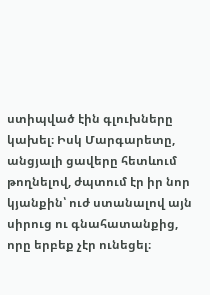ստիպված էին գլուխները կախել։ Իսկ Մարգարետը, անցյալի ցավերը հետևում թողնելով, ժպտում էր իր նոր կյանքին՝ ուժ ստանալով այն սիրուց ու գնահատանքից, որը երբեք չէր ունեցել։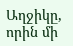Աղջիկը, որին մի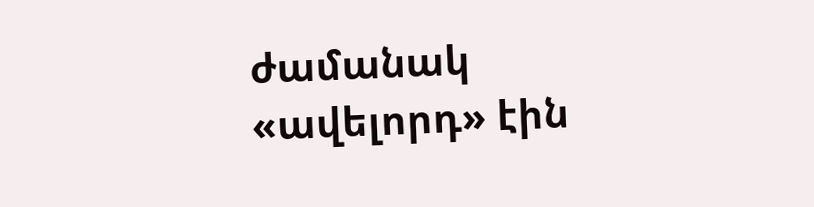ժամանակ «ավելորդ» էին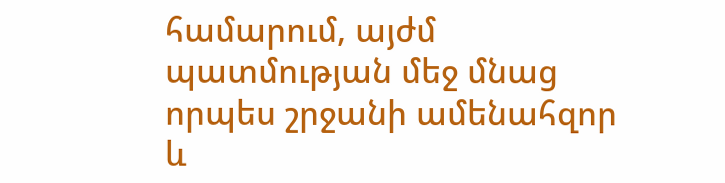համարում, այժմ պատմության մեջ մնաց որպես շրջանի ամենահզոր և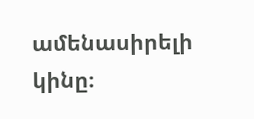ամենասիրելի կինը։